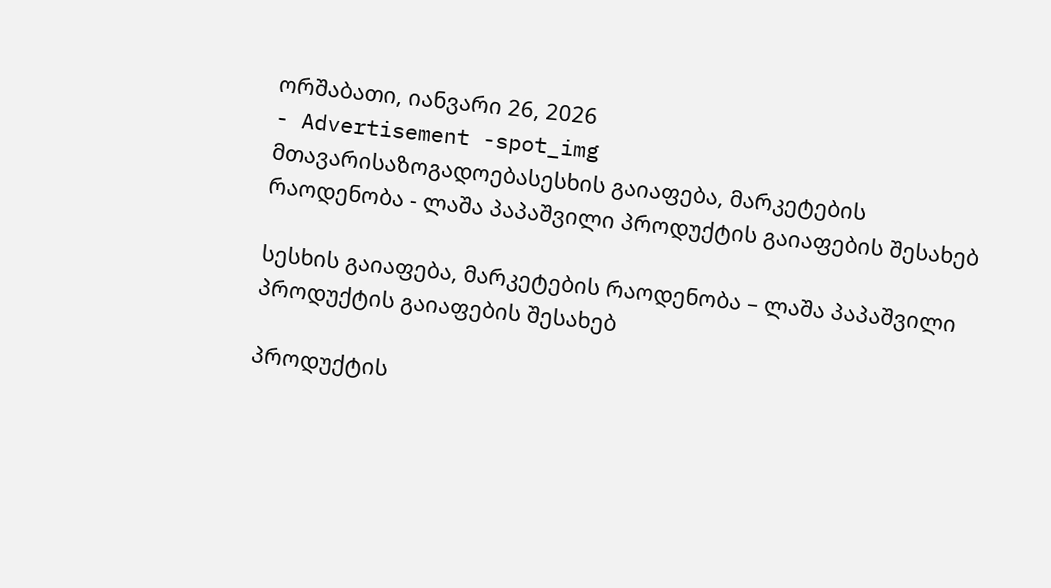ორშაბათი, იანვარი 26, 2026
- Advertisement -spot_img
მთავარისაზოგადოებასესხის გაიაფება, მარკეტების რაოდენობა - ლაშა პაპაშვილი პროდუქტის გაიაფების შესახებ

სესხის გაიაფება, მარკეტების რაოდენობა – ლაშა პაპაშვილი პროდუქტის გაიაფების შესახებ

პროდუქტის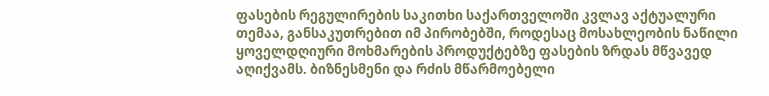ფასების რეგულირების საკითხი საქართველოში კვლავ აქტუალური თემაა, განსაკუთრებით იმ პირობებში, როდესაც მოსახლეობის ნაწილი ყოველდღიური მოხმარების პროდუქტებზე ფასების ზრდას მწვავედ აღიქვამს. ბიზნესმენი და რძის მწარმოებელი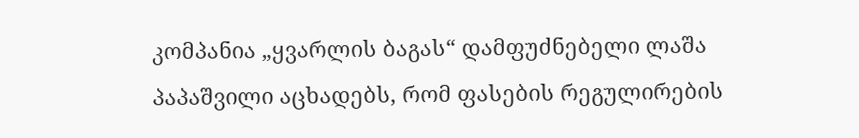კომპანია „ყვარლის ბაგას“ დამფუძნებელი ლაშა პაპაშვილი აცხადებს, რომ ფასების რეგულირების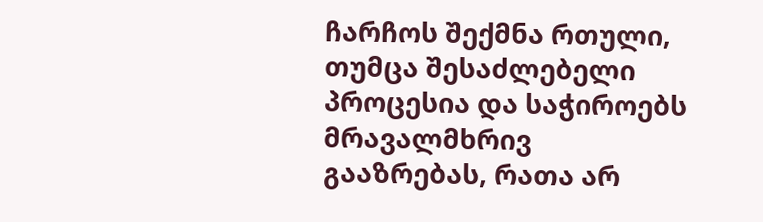ჩარჩოს შექმნა რთული, თუმცა შესაძლებელი პროცესია და საჭიროებს მრავალმხრივ გააზრებას, რათა არ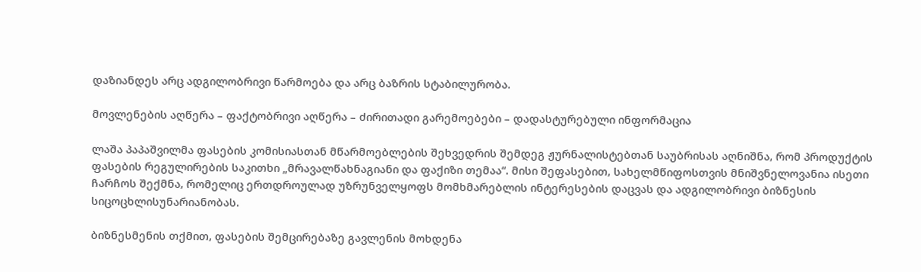დაზიანდეს არც ადგილობრივი წარმოება და არც ბაზრის სტაბილურობა.

მოვლენების აღწერა – ფაქტობრივი აღწერა – ძირითადი გარემოებები – დადასტურებული ინფორმაცია

ლაშა პაპაშვილმა ფასების კომისიასთან მწარმოებლების შეხვედრის შემდეგ ჟურნალისტებთან საუბრისას აღნიშნა, რომ პროდუქტის ფასების რეგულირების საკითხი „მრავალწახნაგიანი და ფაქიზი თემაა“. მისი შეფასებით, სახელმწიფოსთვის მნიშვნელოვანია ისეთი ჩარჩოს შექმნა, რომელიც ერთდროულად უზრუნველყოფს მომხმარებლის ინტერესების დაცვას და ადგილობრივი ბიზნესის სიცოცხლისუნარიანობას.

ბიზნესმენის თქმით, ფასების შემცირებაზე გავლენის მოხდენა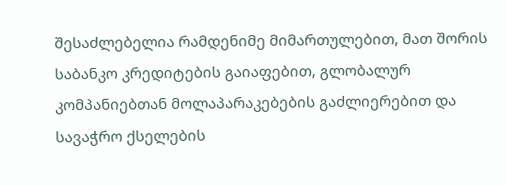შესაძლებელია რამდენიმე მიმართულებით, მათ შორის საბანკო კრედიტების გაიაფებით, გლობალურ კომპანიებთან მოლაპარაკებების გაძლიერებით და სავაჭრო ქსელების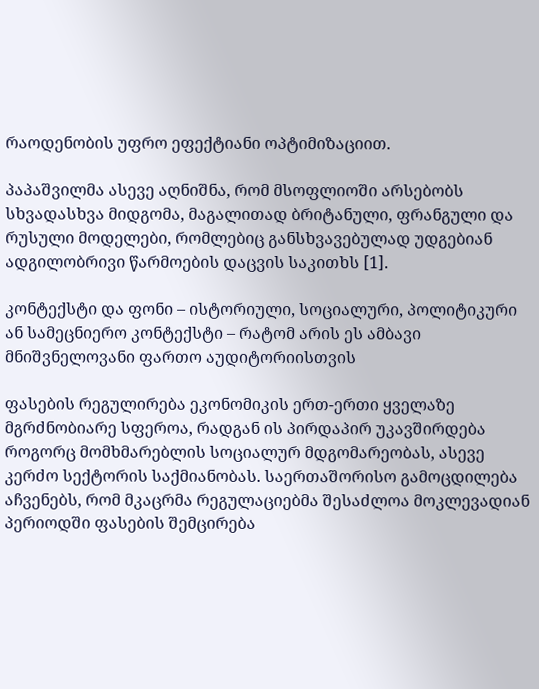რაოდენობის უფრო ეფექტიანი ოპტიმიზაციით.

პაპაშვილმა ასევე აღნიშნა, რომ მსოფლიოში არსებობს სხვადასხვა მიდგომა, მაგალითად ბრიტანული, ფრანგული და რუსული მოდელები, რომლებიც განსხვავებულად უდგებიან ადგილობრივი წარმოების დაცვის საკითხს [1].

კონტექსტი და ფონი – ისტორიული, სოციალური, პოლიტიკური ან სამეცნიერო კონტექსტი – რატომ არის ეს ამბავი მნიშვნელოვანი ფართო აუდიტორიისთვის

ფასების რეგულირება ეკონომიკის ერთ-ერთი ყველაზე მგრძნობიარე სფეროა, რადგან ის პირდაპირ უკავშირდება როგორც მომხმარებლის სოციალურ მდგომარეობას, ასევე კერძო სექტორის საქმიანობას. საერთაშორისო გამოცდილება აჩვენებს, რომ მკაცრმა რეგულაციებმა შესაძლოა მოკლევადიან პერიოდში ფასების შემცირება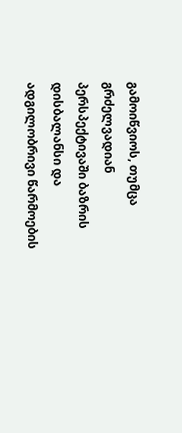გამოიწვიოს, თუმცა გრძელვადიან პერსპექტივაში ბაზრის დისბალანსი და ადგილობრივი წარმოების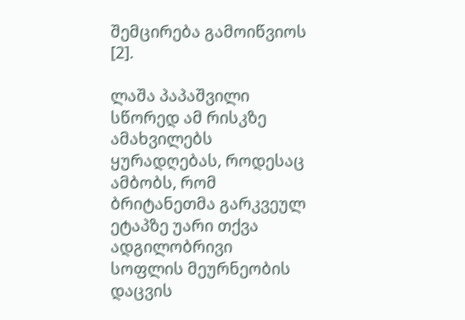შემცირება გამოიწვიოს [2].

ლაშა პაპაშვილი სწორედ ამ რისკზე ამახვილებს ყურადღებას, როდესაც ამბობს, რომ ბრიტანეთმა გარკვეულ ეტაპზე უარი თქვა ადგილობრივი სოფლის მეურნეობის დაცვის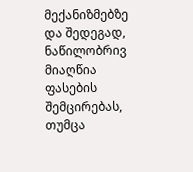მექანიზმებზე და შედეგად, ნაწილობრივ მიაღწია ფასების შემცირებას, თუმცა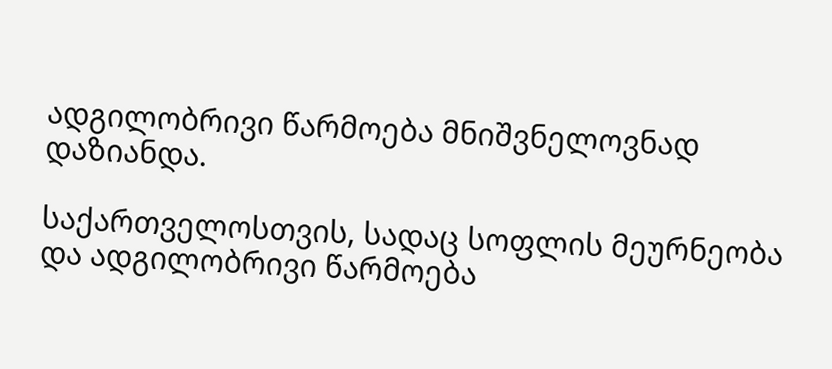ადგილობრივი წარმოება მნიშვნელოვნად დაზიანდა.

საქართველოსთვის, სადაც სოფლის მეურნეობა და ადგილობრივი წარმოება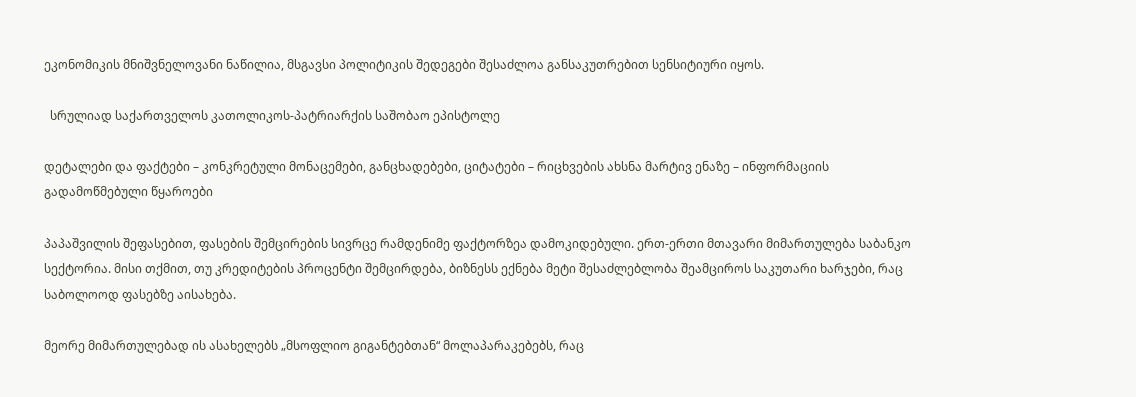ეკონომიკის მნიშვნელოვანი ნაწილია, მსგავსი პოლიტიკის შედეგები შესაძლოა განსაკუთრებით სენსიტიური იყოს.

  სრულიად საქართველოს კათოლიკოს-პატრიარქის საშობაო ეპისტოლე

დეტალები და ფაქტები – კონკრეტული მონაცემები, განცხადებები, ციტატები – რიცხვების ახსნა მარტივ ენაზე – ინფორმაციის გადამოწმებული წყაროები

პაპაშვილის შეფასებით, ფასების შემცირების სივრცე რამდენიმე ფაქტორზეა დამოკიდებული. ერთ-ერთი მთავარი მიმართულება საბანკო სექტორია. მისი თქმით, თუ კრედიტების პროცენტი შემცირდება, ბიზნესს ექნება მეტი შესაძლებლობა შეამციროს საკუთარი ხარჯები, რაც საბოლოოდ ფასებზე აისახება.

მეორე მიმართულებად ის ასახელებს „მსოფლიო გიგანტებთან“ მოლაპარაკებებს, რაც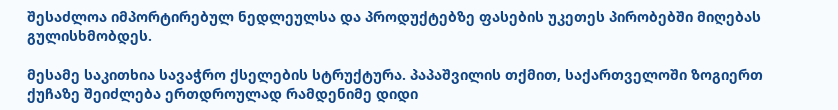შესაძლოა იმპორტირებულ ნედლეულსა და პროდუქტებზე ფასების უკეთეს პირობებში მიღებას გულისხმობდეს.

მესამე საკითხია სავაჭრო ქსელების სტრუქტურა. პაპაშვილის თქმით, საქართველოში ზოგიერთ ქუჩაზე შეიძლება ერთდროულად რამდენიმე დიდი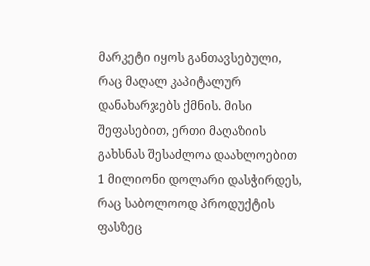მარკეტი იყოს განთავსებული, რაც მაღალ კაპიტალურ დანახარჯებს ქმნის. მისი შეფასებით, ერთი მაღაზიის გახსნას შესაძლოა დაახლოებით 1 მილიონი დოლარი დასჭირდეს, რაც საბოლოოდ პროდუქტის ფასზეც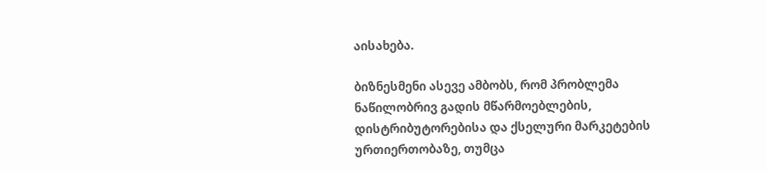აისახება.

ბიზნესმენი ასევე ამბობს, რომ პრობლემა ნაწილობრივ გადის მწარმოებლების, დისტრიბუტორებისა და ქსელური მარკეტების ურთიერთობაზე, თუმცა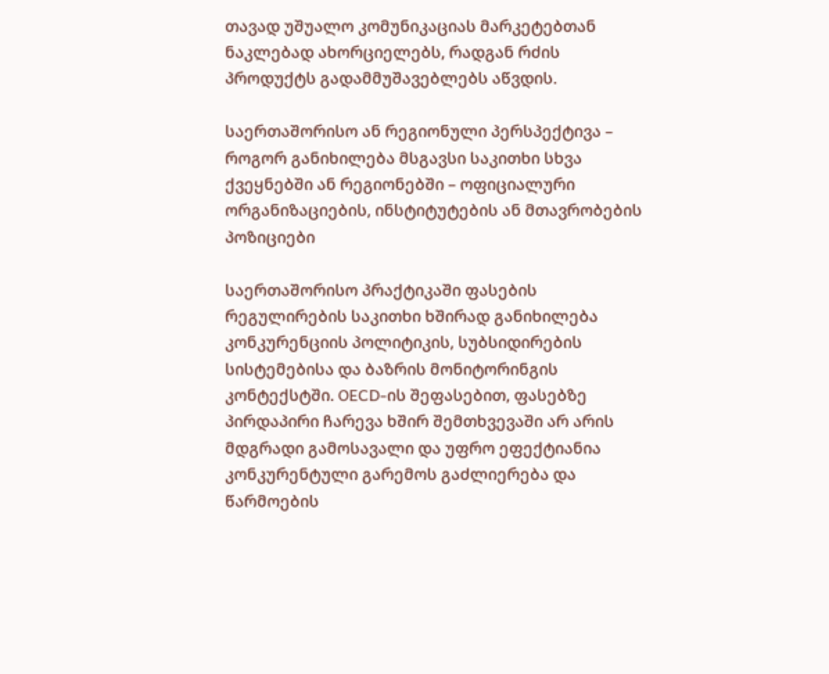თავად უშუალო კომუნიკაციას მარკეტებთან ნაკლებად ახორციელებს, რადგან რძის პროდუქტს გადამმუშავებლებს აწვდის.

საერთაშორისო ან რეგიონული პერსპექტივა – როგორ განიხილება მსგავსი საკითხი სხვა ქვეყნებში ან რეგიონებში – ოფიციალური ორგანიზაციების, ინსტიტუტების ან მთავრობების პოზიციები

საერთაშორისო პრაქტიკაში ფასების რეგულირების საკითხი ხშირად განიხილება კონკურენციის პოლიტიკის, სუბსიდირების სისტემებისა და ბაზრის მონიტორინგის კონტექსტში. OECD-ის შეფასებით, ფასებზე პირდაპირი ჩარევა ხშირ შემთხვევაში არ არის მდგრადი გამოსავალი და უფრო ეფექტიანია კონკურენტული გარემოს გაძლიერება და წარმოების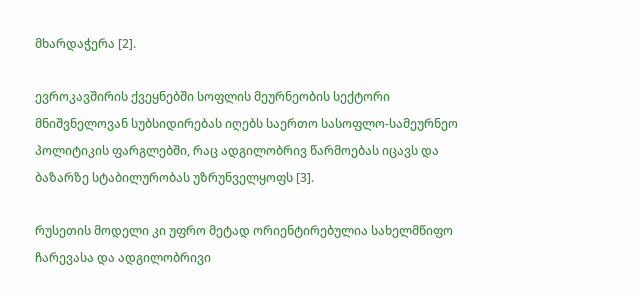მხარდაჭერა [2].

ევროკავშირის ქვეყნებში სოფლის მეურნეობის სექტორი მნიშვნელოვან სუბსიდირებას იღებს საერთო სასოფლო-სამეურნეო პოლიტიკის ფარგლებში, რაც ადგილობრივ წარმოებას იცავს და ბაზარზე სტაბილურობას უზრუნველყოფს [3].

რუსეთის მოდელი კი უფრო მეტად ორიენტირებულია სახელმწიფო ჩარევასა და ადგილობრივი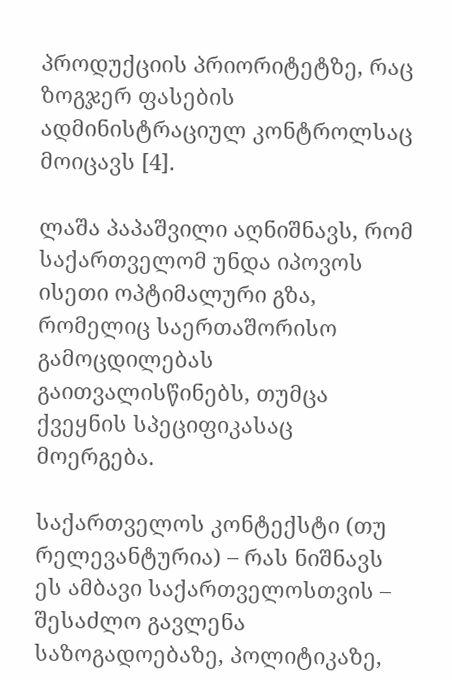პროდუქციის პრიორიტეტზე, რაც ზოგჯერ ფასების ადმინისტრაციულ კონტროლსაც მოიცავს [4].

ლაშა პაპაშვილი აღნიშნავს, რომ საქართველომ უნდა იპოვოს ისეთი ოპტიმალური გზა, რომელიც საერთაშორისო გამოცდილებას გაითვალისწინებს, თუმცა ქვეყნის სპეციფიკასაც მოერგება.

საქართველოს კონტექსტი (თუ რელევანტურია) – რას ნიშნავს ეს ამბავი საქართველოსთვის – შესაძლო გავლენა საზოგადოებაზე, პოლიტიკაზე,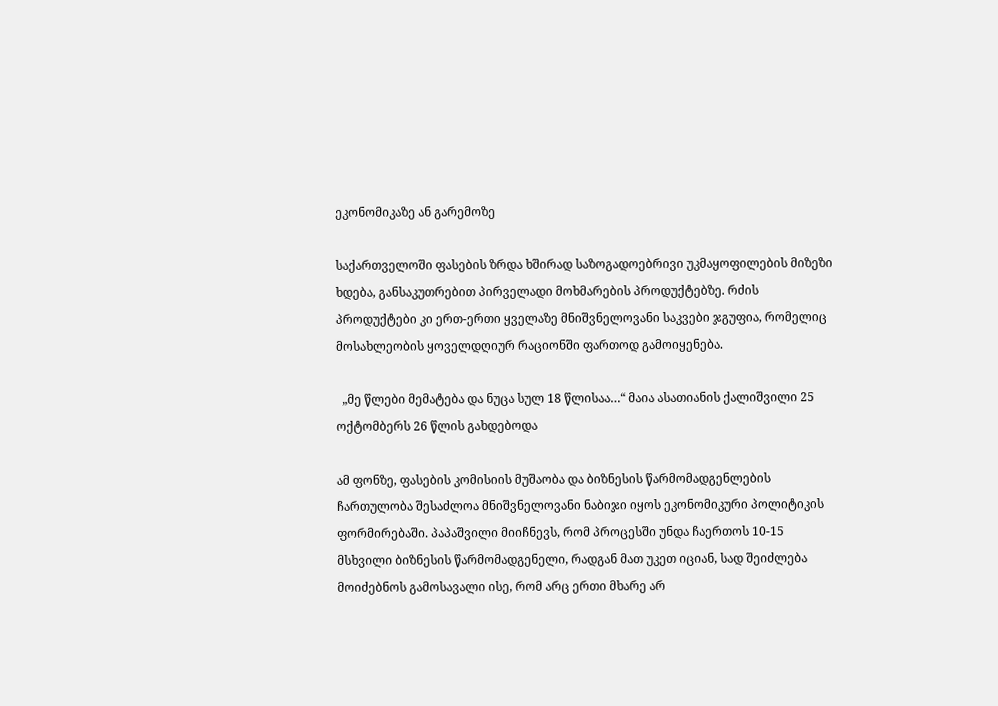ეკონომიკაზე ან გარემოზე

საქართველოში ფასების ზრდა ხშირად საზოგადოებრივი უკმაყოფილების მიზეზი ხდება, განსაკუთრებით პირველადი მოხმარების პროდუქტებზე. რძის პროდუქტები კი ერთ-ერთი ყველაზე მნიშვნელოვანი საკვები ჯგუფია, რომელიც მოსახლეობის ყოველდღიურ რაციონში ფართოდ გამოიყენება.

  „მე წლები მემატება და ნუცა სულ 18 წლისაა…“ მაია ასათიანის ქალიშვილი 25 ოქტომბერს 26 წლის გახდებოდა

ამ ფონზე, ფასების კომისიის მუშაობა და ბიზნესის წარმომადგენლების ჩართულობა შესაძლოა მნიშვნელოვანი ნაბიჯი იყოს ეკონომიკური პოლიტიკის ფორმირებაში. პაპაშვილი მიიჩნევს, რომ პროცესში უნდა ჩაერთოს 10-15 მსხვილი ბიზნესის წარმომადგენელი, რადგან მათ უკეთ იციან, სად შეიძლება მოიძებნოს გამოსავალი ისე, რომ არც ერთი მხარე არ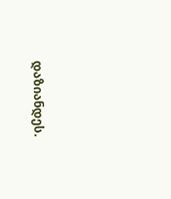დაზიანდეს.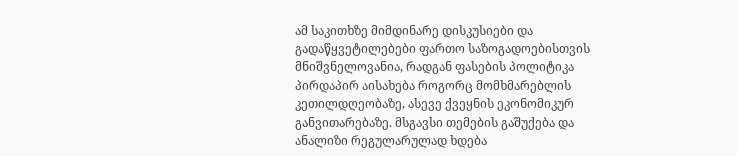ამ საკითხზე მიმდინარე დისკუსიები და გადაწყვეტილებები ფართო საზოგადოებისთვის მნიშვნელოვანია, რადგან ფასების პოლიტიკა პირდაპირ აისახება როგორც მომხმარებლის კეთილდღეობაზე, ასევე ქვეყნის ეკონომიკურ განვითარებაზე. მსგავსი თემების გაშუქება და ანალიზი რეგულარულად ხდება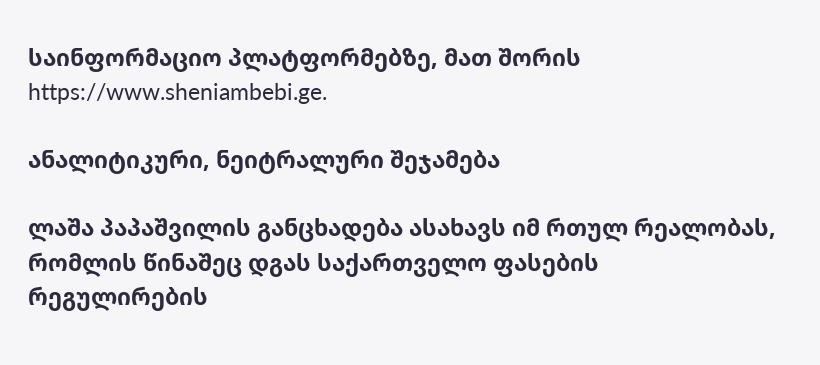საინფორმაციო პლატფორმებზე, მათ შორის https://www.sheniambebi.ge.

ანალიტიკური, ნეიტრალური შეჯამება

ლაშა პაპაშვილის განცხადება ასახავს იმ რთულ რეალობას, რომლის წინაშეც დგას საქართველო ფასების რეგულირების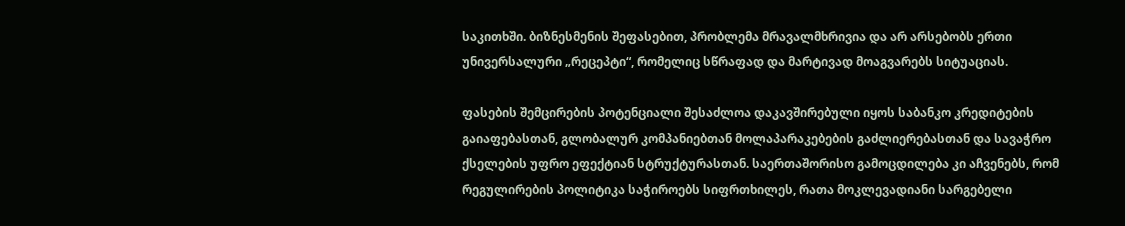საკითხში. ბიზნესმენის შეფასებით, პრობლემა მრავალმხრივია და არ არსებობს ერთი უნივერსალური „რეცეპტი“, რომელიც სწრაფად და მარტივად მოაგვარებს სიტუაციას.

ფასების შემცირების პოტენციალი შესაძლოა დაკავშირებული იყოს საბანკო კრედიტების გაიაფებასთან, გლობალურ კომპანიებთან მოლაპარაკებების გაძლიერებასთან და სავაჭრო ქსელების უფრო ეფექტიან სტრუქტურასთან. საერთაშორისო გამოცდილება კი აჩვენებს, რომ რეგულირების პოლიტიკა საჭიროებს სიფრთხილეს, რათა მოკლევადიანი სარგებელი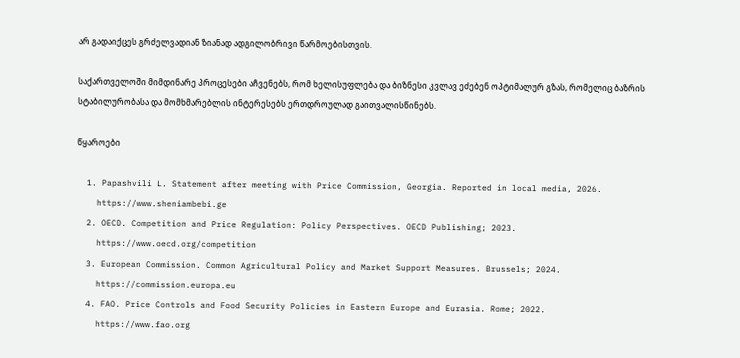არ გადაიქცეს გრძელვადიან ზიანად ადგილობრივი წარმოებისთვის.

საქართველოში მიმდინარე პროცესები აჩვენებს, რომ ხელისუფლება და ბიზნესი კვლავ ეძებენ ოპტიმალურ გზას, რომელიც ბაზრის სტაბილურობასა და მომხმარებლის ინტერესებს ერთდროულად გაითვალისწინებს.

წყაროები

  1. Papashvili L. Statement after meeting with Price Commission, Georgia. Reported in local media, 2026.
    https://www.sheniambebi.ge
  2. OECD. Competition and Price Regulation: Policy Perspectives. OECD Publishing; 2023.
    https://www.oecd.org/competition
  3. European Commission. Common Agricultural Policy and Market Support Measures. Brussels; 2024.
    https://commission.europa.eu
  4. FAO. Price Controls and Food Security Policies in Eastern Europe and Eurasia. Rome; 2022.
    https://www.fao.org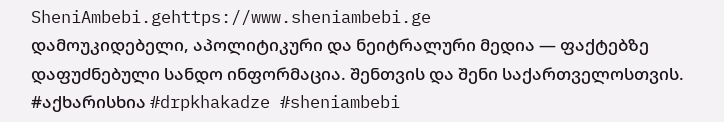SheniAmbebi.gehttps://www.sheniambebi.ge
დამოუკიდებელი, აპოლიტიკური და ნეიტრალური მედია — ფაქტებზე დაფუძნებული სანდო ინფორმაცია. შენთვის და შენი საქართველოსთვის. #აქხარისხია #drpkhakadze #sheniambebi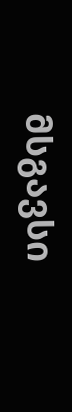მსგავსი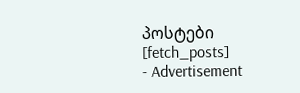პოსტები
[fetch_posts]
- Advertisement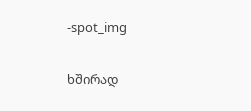-spot_img

ხშირად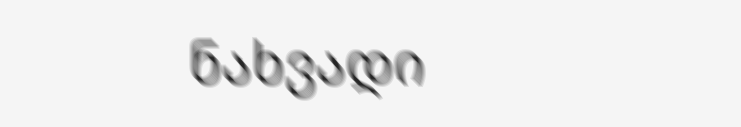ნახვადი